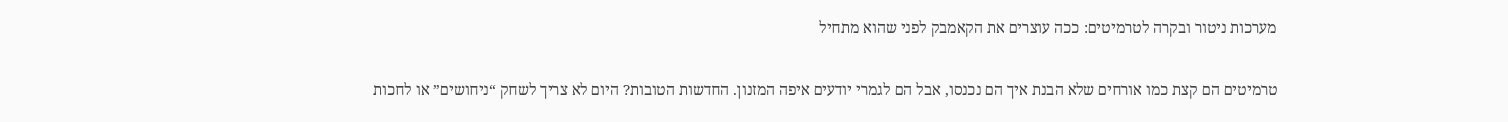מערכות ניטור ובקרה לטרמיטים: ככה עוצרים את הקאמבק לפני שהוא מתחיל

טרמיטים הם קצת כמו אורחים שלא הבנת איך הם נכנסו, אבל הם לגמרי יודעים איפה המזנון. החדשות הטובות? היום לא צריך לשחק “ניחושים” או לחכות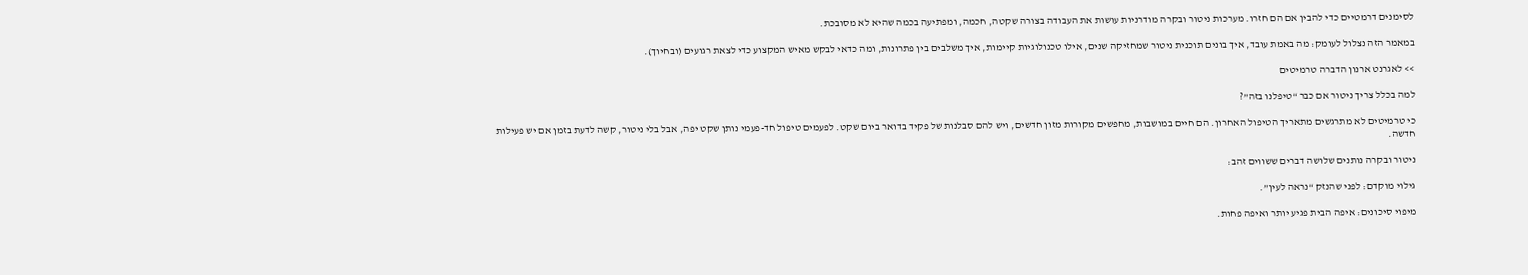לסימנים דרמטיים כדי להבין אם הם חזרו. מערכות ניטור ובקרה מודרניות עושות את העבודה בצורה שקטה, חכמה, ומפתיעה בכמה שהיא לא מסובכת.

במאמר הזה נצלול לעומק: מה באמת עובד, איך בונים תוכנית ניטור שמחזיקה שנים, אילו טכנולוגיות קיימות, איך משלבים בין פתרונות, ומה כדאי לבקש מאיש המקצוע כדי לצאת רגועים (ובחיוך).

>> לאגרנט ארנון הדברה טרמיטים

למה בכלל צריך ניטור אם כבר “טיפלנו בזה”?

כי טרמיטים לא מתרגשים מתאריך הטיפול האחרון. הם חיים במושבות, מחפשים מקורות מזון חדשים, ויש להם סבלנות של פקיד בדואר ביום שקט. לפעמים טיפול חד-פעמי נותן שקט יפה, אבל בלי ניטור, קשה לדעת בזמן אם יש פעילות חדשה.

ניטור ובקרה נותנים שלושה דברים ששווים זהב:

גילוי מוקדם: לפני שהנזק “נראה לעין”.

מיפוי סיכונים: איפה הבית פגיע יותר ואיפה פחות.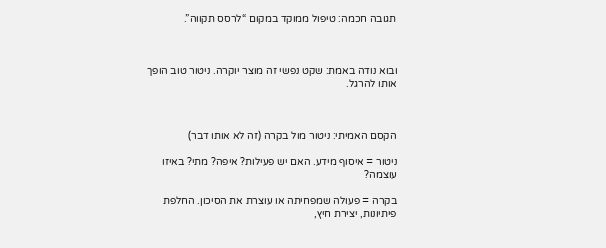תגובה חכמה: טיפול ממוקד במקום “לרסס תקווה”.



ובוא נודה באמת: שקט נפשי זה מוצר יוקרה. ניטור טוב הופך אותו להרגל.



הקסם האמיתי: ניטור מול בקרה (זה לא אותו דבר)

ניטור = איסוף מידע. האם יש פעילות? איפה? מתי? באיזו עוצמה?

בקרה = פעולה שמפחיתה או עוצרת את הסיכון. החלפת פיתיונות, יצירת חיץ,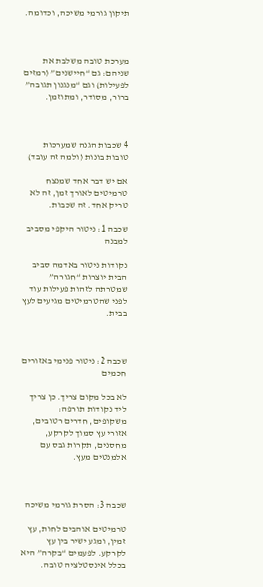תיקון גורמי משיכה, וכדומה.



מערכת טובה משלבת את שניהם: גם “חיישנים” (רמזים לפעילות) וגם “מנגנון תגובה” ברור, מסודר, ומתוזמן.



4 שכבות הגנה שמערכות טובות בונות (ולמה זה עובד)

אם יש דבר אחד שמנצח טרמיטים לאורך זמן, זה לא טריק אחד. זה שכבות.

שכבה 1: ניטור היקפי מסביב למבנה

נקודות ניטור באדמה סביב הבית יוצרות “חגורה” שמטרתה לזהות פעילות עוד לפני שהטרמיטים מגיעים לעץ בבית.



שכבה 2: ניטור פנימי באזורים חכמים

לא בכל מקום צריך. כן צריך ליד נקודות תורפה: משקופים, חדרים רטובים, אזורי עץ סמוך לקרקע, מחסנים, תקרות גבס עם אלמנטים מעץ.



שכבה 3: הסרת גורמי משיכה

טרמיטים אוהבים לחות, עץ זמין, ומגע ישיר בין עץ לקרקע. לפעמים “בקרה” היא בכלל אינסטלציה טובה.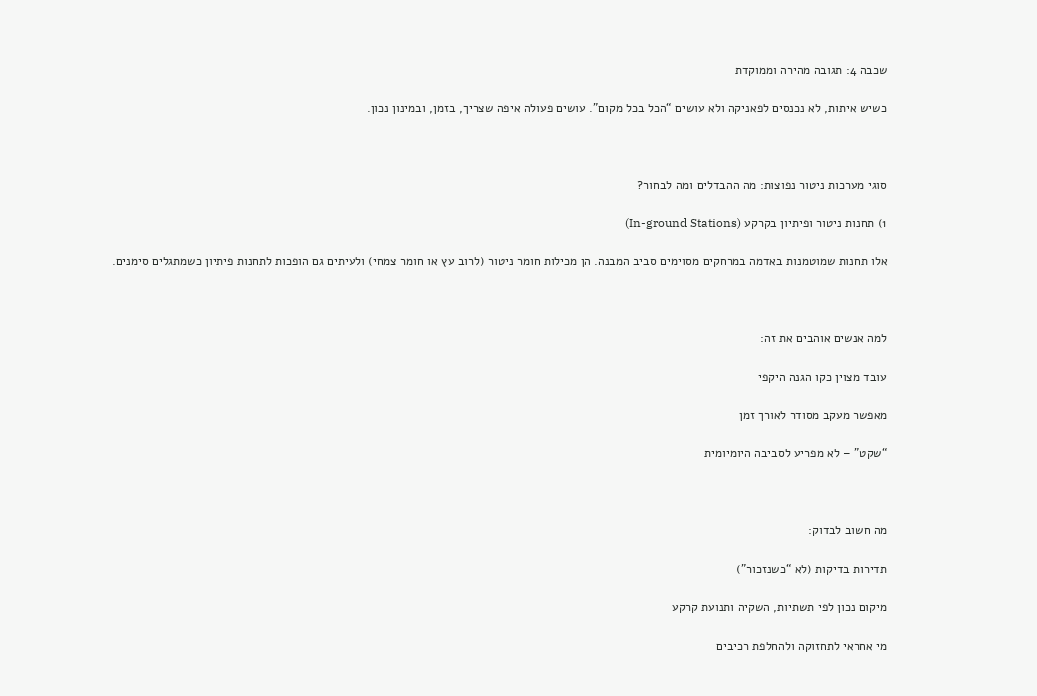שכבה 4: תגובה מהירה וממוקדת

כשיש איתות, לא נכנסים לפאניקה ולא עושים “הכל בכל מקום”. עושים פעולה איפה שצריך, בזמן, ובמינון נכון.



סוגי מערכות ניטור נפוצות: מה ההבדלים ומה לבחור?

1) תחנות ניטור ופיתיון בקרקע (In-ground Stations)

אלו תחנות שמוטמנות באדמה במרחקים מסוימים סביב המבנה. הן מכילות חומר ניטור (לרוב עץ או חומר צמחי) ולעיתים גם הופכות לתחנות פיתיון כשמתגלים סימנים.



למה אנשים אוהבים את זה:

עובד מצוין כקו הגנה היקפי

מאפשר מעקב מסודר לאורך זמן

“שקט” – לא מפריע לסביבה היומיומית



מה חשוב לבדוק:

תדירות בדיקות (לא “כשנזכור”)

מיקום נכון לפי תשתיות, השקיה ותנועת קרקע

מי אחראי לתחזוקה ולהחלפת רכיבים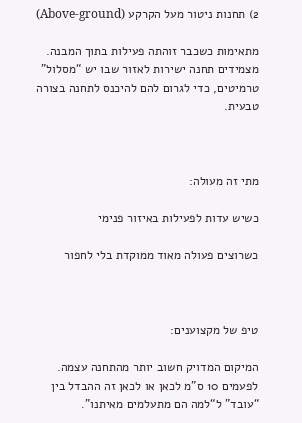2) תחנות ניטור מעל הקרקע (Above-ground)

מתאימות כשכבר זוהתה פעילות בתוך המבנה. מצמידים תחנה ישירות לאזור שבו יש “מסלול” טרמיטים, כדי לגרום להם להיכנס לתחנה בצורה טבעית.



מתי זה מעולה:

כשיש עדות לפעילות באיזור פנימי

כשרוצים פעולה מאוד ממוקדת בלי לחפור



טיפ של מקצוענים:

המיקום המדויק חשוב יותר מהתחנה עצמה. לפעמים 10 ס”מ לכאן או לכאן זה ההבדל בין “עובד” ל“למה הם מתעלמים מאיתנו”.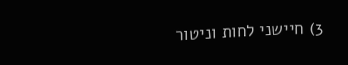3) חיישני לחות וניטור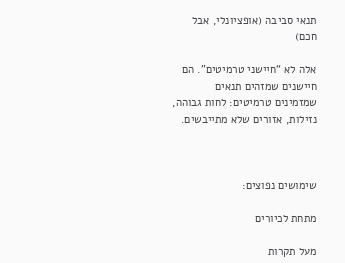תנאי סביבה (אופציונלי, אבל חכם)

אלה לא “חיישני טרמיטים”. הם חיישנים שמזהים תנאים שמזמינים טרמיטים: לחות גבוהה, נזילות, אזורים שלא מתייבשים.



שימושים נפוצים:

מתחת לכיורים

מעל תקרות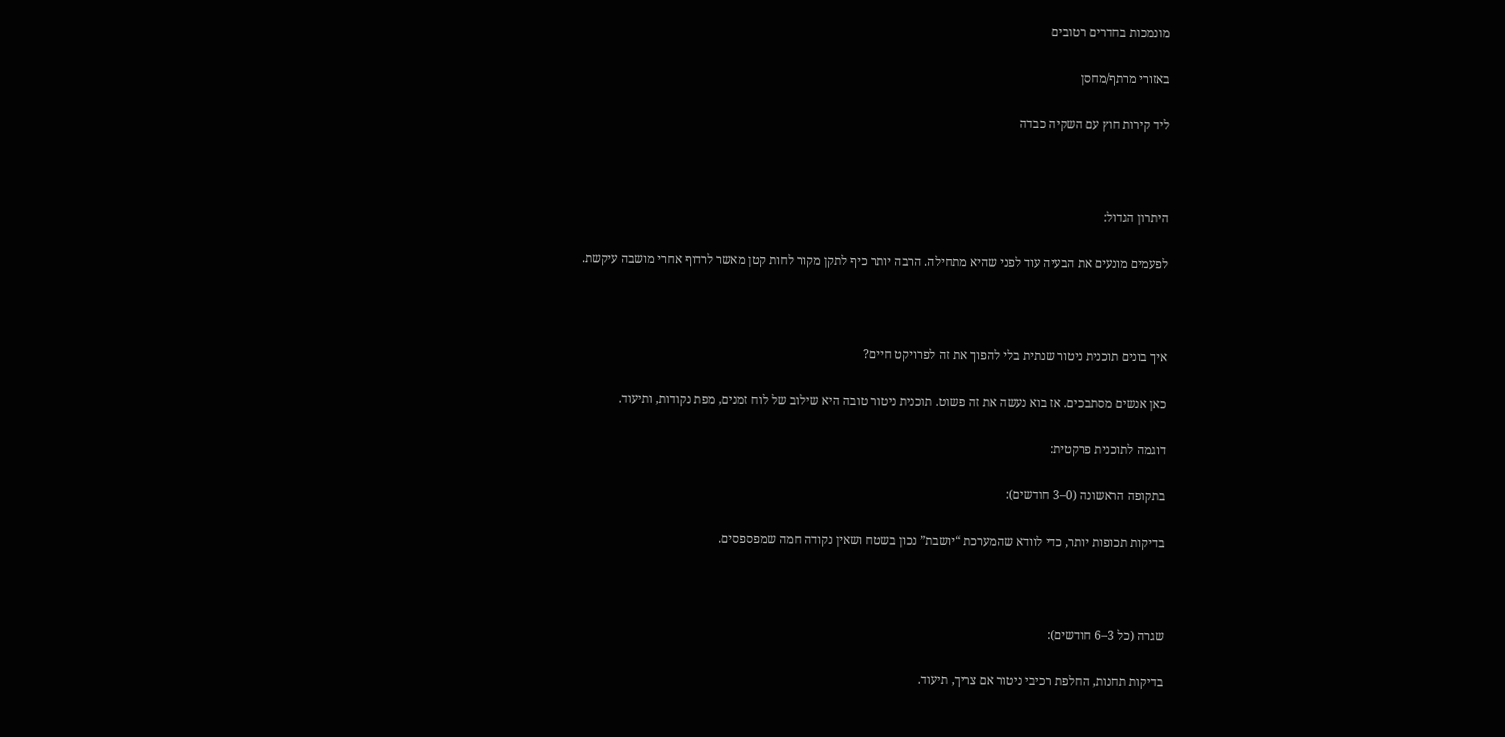מונמכות בחדרים רטובים

באזורי מרתף/מחסן

ליד קירות חוץ עם השקיה כבדה



היתרון הגדול:

לפעמים מונעים את הבעיה עוד לפני שהיא מתחילה. הרבה יותר כיף לתקן מקור לחות קטן מאשר לרדוף אחרי מושבה עיקשת.



איך בונים תוכנית ניטור שנתית בלי להפוך את זה לפרויקט חיים?

כאן אנשים מסתבכים. אז בוא נעשה את זה פשוט. תוכנית ניטור טובה היא שילוב של לוח זמנים, מפת נקודות, ותיעוד.

דוגמה לתוכנית פרקטית:

בתקופה הראשונה (0–3 חודשים):

בדיקות תכופות יותר, כדי לוודא שהמערכת “יושבת” נכון בשטח ושאין נקודה חמה שמפספסים.



שגרה (כל 3–6 חודשים):

בדיקות תחנות, החלפת רכיבי ניטור אם צריך, תיעוד.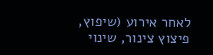לאחר אירוע (שיפוץ, פיצוץ צינור, שינוי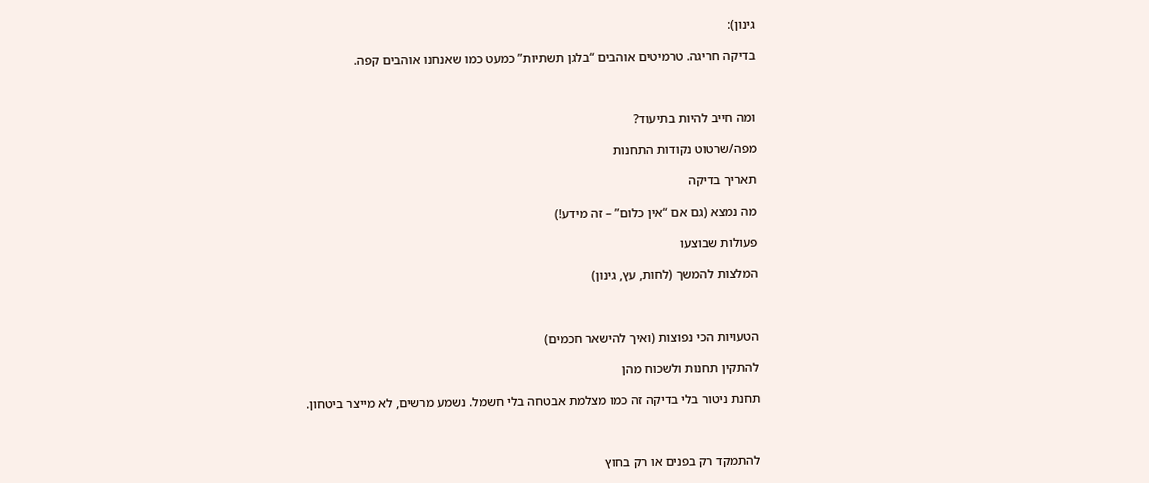גינון):

בדיקה חריגה. טרמיטים אוהבים “בלגן תשתיות” כמעט כמו שאנחנו אוהבים קפה.



ומה חייב להיות בתיעוד?

מפה/שרטוט נקודות התחנות

תאריך בדיקה

מה נמצא (גם אם “אין כלום” – זה מידע!)

פעולות שבוצעו

המלצות להמשך (לחות, עץ, גינון)



הטעויות הכי נפוצות (ואיך להישאר חכמים)

להתקין תחנות ולשכוח מהן

תחנת ניטור בלי בדיקה זה כמו מצלמת אבטחה בלי חשמל. נשמע מרשים, לא מייצר ביטחון.



להתמקד רק בפנים או רק בחוץ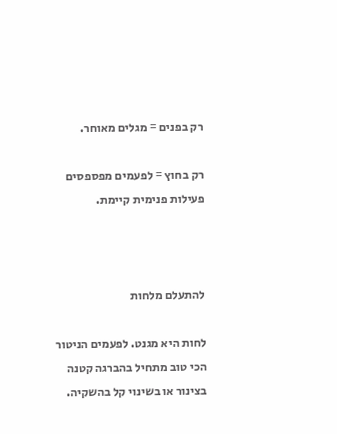רק בפנים = מגלים מאוחר.

רק בחוץ = לפעמים מפספסים פעילות פנימית קיימת.



להתעלם מלחות

לחות היא מגנט. לפעמים הניטור הכי טוב מתחיל בהברגה קטנה בצינור או בשינוי קל בהשקיה.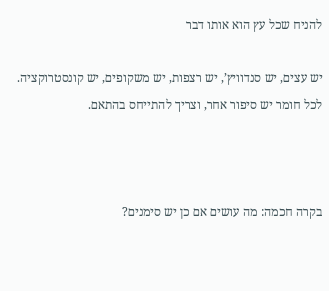להניח שכל עץ הוא אותו דבר

יש עצים, יש סנדוויץ’, יש רצפות, יש משקופים, יש קונסטרוקציה. לכל חומר יש סיפור אחר, וצריך להתייחס בהתאם.



בקרה חכמה: מה עושים אם כן יש סימנים?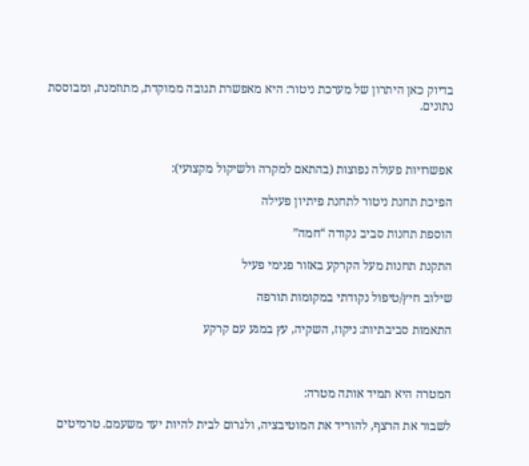בדיוק כאן היתרון של מערכת ניטור: היא מאפשרת תגובה ממוקדת, מתוזמנת, ומבוססת נתונים.



אפשרויות פעולה נפוצות (בהתאם למקרה ולשיקול מקצועי):

הפיכת תחנת ניטור לתחנת פיתיון פעילה

הוספת תחנות סביב נקודה “חמה”

התקנת תחנות מעל הקרקע באזור פנימי פעיל

שילוב חיץ/טיפול נקודתי במקומות תורפה

התאמות סביבתיות: ניקוז, השקיה, עץ במגע עם קרקע



המטרה היא תמיד אותה מטרה:

לשבור את הרצף, להוריד את המוטיבציה, ולגרום לבית להיות יעד משעמם. טרמיטים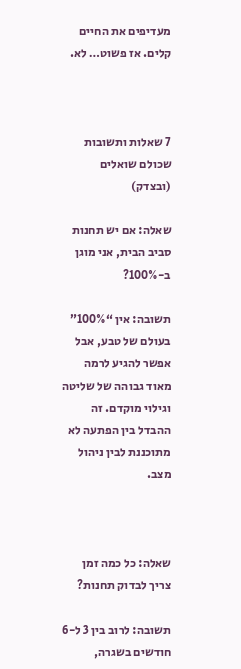מעדיפים את החיים קלים. אז פשוט… לא.



7 שאלות ותשובות שכולם שואלים (ובצדק)

שאלה: אם יש תחנות סביב הבית, אני מוגן ב-100%?

תשובה: אין “100%” בעולם של טבע, אבל אפשר להגיע לרמה מאוד גבוהה של שליטה וגילוי מוקדם. זה ההבדל בין הפתעה לא מתוכננת לבין ניהול מצב.



שאלה: כל כמה זמן צריך לבדוק תחנות?

תשובה: לרוב בין 3 ל-6 חודשים בשגרה,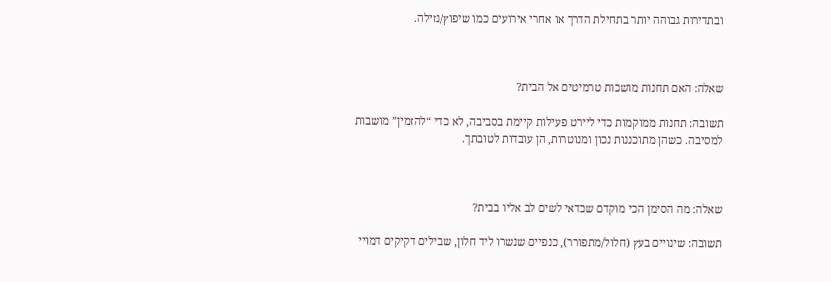ובתדירות גבוהה יותר בתחילת הדרך או אחרי אירועים כמו שיפוץ/נזילה.



שאלה: האם תחנות מושכות טרמיטים אל הבית?

תשובה: תחנות ממוקמות כדי ליירט פעילות קיימת בסביבה, לא כדי “להזמין” מושבות למסיבה. כשהן מתוכננות נכון ומנוטרות, הן עובדות לטובתך.



שאלה: מה הסימן הכי מוקדם שכדאי לשים לב אליו בבית?

תשובה: שינויים בעץ (חלול/מתפורר), כנפיים שנשרו ליד חלון, שבילים דקיקים דמויי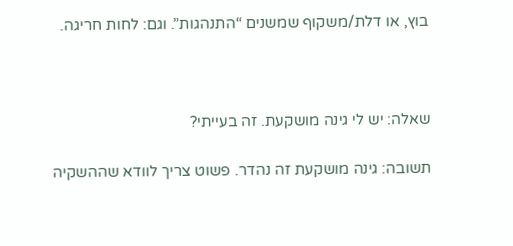בוץ, או דלת/משקוף שמשנים “התנהגות”. וגם: לחות חריגה.



שאלה: יש לי גינה מושקעת. זה בעייתי?

תשובה: גינה מושקעת זה נהדר. פשוט צריך לוודא שההשקיה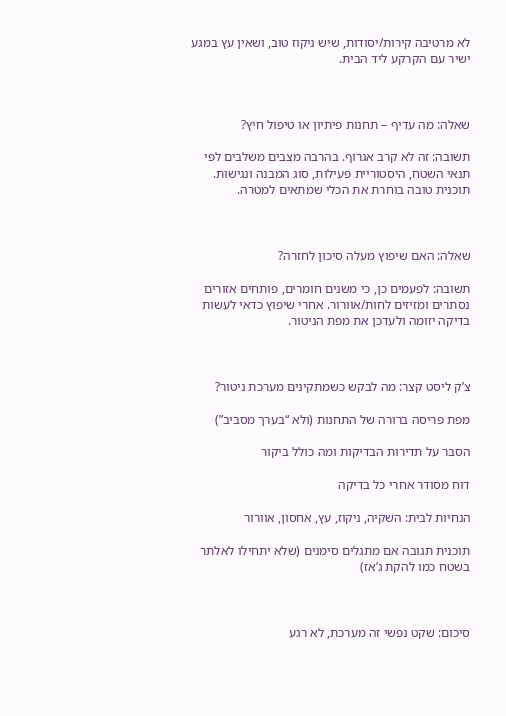לא מרטיבה קירות/יסודות, שיש ניקוז טוב, ושאין עץ במגע ישיר עם הקרקע ליד הבית.



שאלה: מה עדיף – תחנות פיתיון או טיפול חיץ?

תשובה: זה לא קרב אגרוף. בהרבה מצבים משלבים לפי תנאי השטח, היסטוריית פעילות, סוג המבנה ונגישות. תוכנית טובה בוחרת את הכלי שמתאים למטרה.



שאלה: האם שיפוץ מעלה סיכון לחזרה?

תשובה: לפעמים כן, כי משנים חומרים, פותחים אזורים נסתרים ומזיזים לחות/אוורור. אחרי שיפוץ כדאי לעשות בדיקה יזומה ולעדכן את מפת הניטור.



צ’ק ליסט קצר: מה לבקש כשמתקינים מערכת ניטור?

מפת פריסה ברורה של התחנות (ולא “בערך מסביב”)

הסבר על תדירות הבדיקות ומה כולל ביקור

דוח מסודר אחרי כל בדיקה

הנחיות לבית: השקיה, ניקוז, עץ, אחסון, אוורור

תוכנית תגובה אם מתגלים סימנים (שלא יתחילו לאלתר בשטח כמו להקת ג’אז)



סיכום: שקט נפשי זה מערכת, לא רגע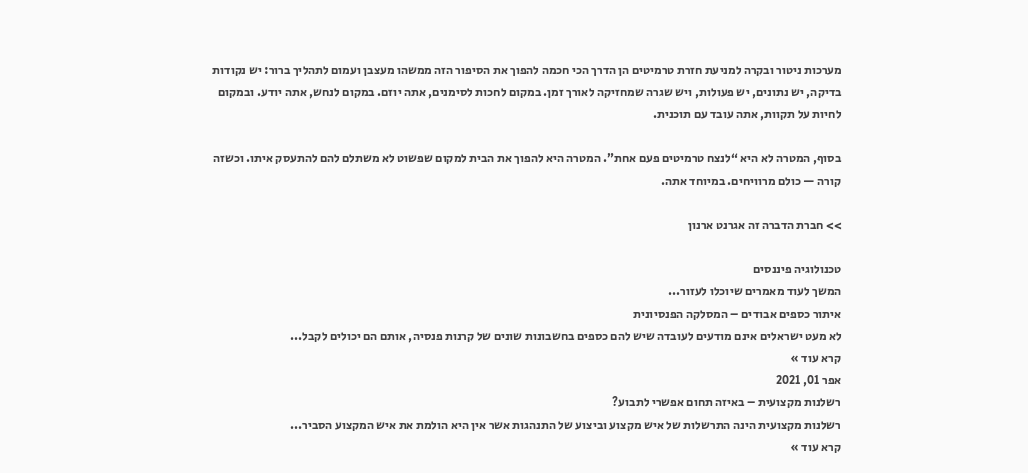מערכות ניטור ובקרה למניעת חזרת טרמיטים הן הדרך הכי חכמה להפוך את הסיפור הזה ממשהו מעצבן ועמום לתהליך ברור: יש נקודות בדיקה, יש נתונים, יש פעולות, ויש שגרה שמחזיקה לאורך זמן. במקום לחכות לסימנים, אתה יוזם. במקום לנחש, אתה יודע. ובמקום לחיות על תקוות, אתה עובד עם תוכנית.

בסוף, המטרה לא היא “לנצח טרמיטים פעם אחת”. המטרה היא להפוך את הבית למקום שפשוט לא משתלם להם להתעסק איתו. וכשזה קורה — כולם מרוויחים. במיוחד אתה.

>> חברת הדברה זה אגרנט ארנון

טכנולוגיה פיננסים
המשך לעוד מאמרים שיוכלו לעזור...
איתור כספים אבודים – המסלקה הפנסיונית
לא מעט ישראלים אינם מודעים לעובדה שיש להם כספים בחשבונות שונים של קרנות פנסיה, אותם הם יכולים לקבל...
קרא עוד »
אפר 01, 2021
רשלנות מקצועית – באיזה תחום אפשרי לתבוע?
רשלנות מקצועית הינה התרשלות של איש מקצוע וביצוע של התנהגות אשר אין היא הולמת את איש המקצוע הסביר...
קרא עוד »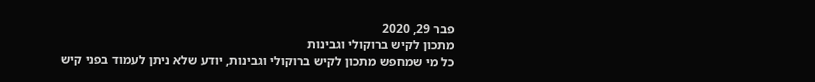פבר 29, 2020
מתכון לקיש ברוקולי וגבינות
כל מי שמחפש מתכון לקיש ברוקולי וגבינות, יודע שלא ניתן לעמוד בפני קיש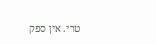טרי. אין ספק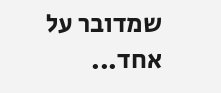שמדובר על אחד...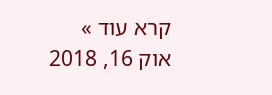קרא עוד »
אוק 16, 2018